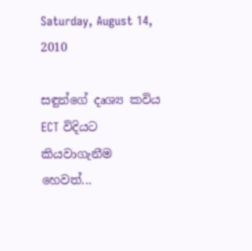Saturday, August 14, 2010

සඳුන්ගේ දෘශ්‍ය කවිය ECT විදියට කියවාගැනීම හෙවත්...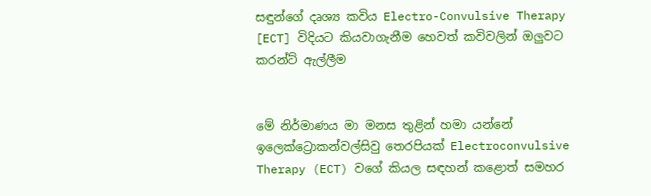සඳුන්ගේ දෘශ්‍ය කවිය Electro-Convulsive Therapy [ECT] විදියට කියවාගැනීම හෙවත් කවිවලින් ඔලුවට කරන්ට් ඇල්ලීම


මේ නිර්මාණය මා මනස තුළින් හමා යන්නේ ඉලෙක්ට්‍රොකන්වල්සිවු තෙරපියක් Electroconvulsive Therapy (ECT) වගේ කියල සඳහන් කළොත් සමහර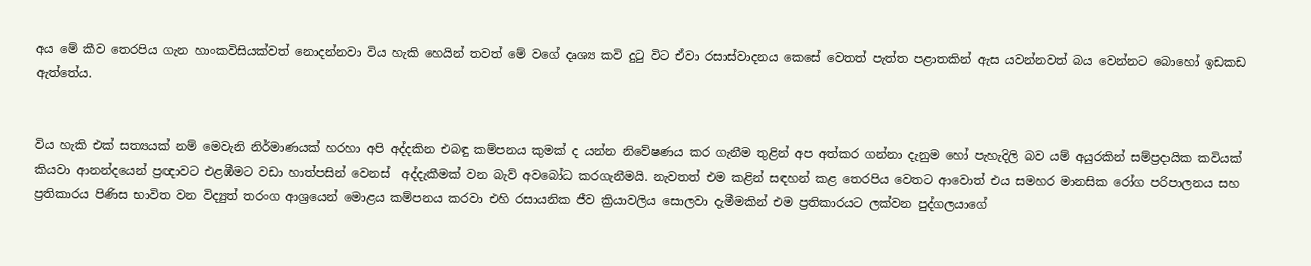අය මේ කීව තෙරපිය ගැන හාංකවිසියක්වත් නොදන්නවා විය හැකි හෙයින් තවත් මේ වගේ දෘශ්‍ය කවි දුටු විට ඒවා රසාස්වාදනය කෙසේ වෙතත් පැත්ත පළාතකින් ඇස යවන්නවත් බය වෙන්නට‍ බොහෝ ඉඩකඩ ඇත්තේය.


විය හැකි එක් සත්‍යයක් නම් මෙවැනි නිර්මාණයක් හරහා අපි අද්දකින එබඳු කම්පනය කුමක් ද යන්න නිවේෂණය කර ගැනීම තුළින් අප අත්කර ගන්නා දැනුම හෝ පැහැදිලි බව යම් අයුරකින් සම්ප්‍රදායික කවියක් කියවා ආනන්දයෙන් ප්‍රඥාවට එළඹීමට වඩා හාත්පසින් වෙනස්  අද්දැකීමක් වන බැව් අවබෝධ කරගැනීමයි. නැවතත් එම කළින් සඳහන් කළ තෙරපිය වෙතට ආවොත් එය සමහර මානසික රෝග පරිපාලනය සහ ප්‍රතිකාරය පිණිස භාවිත වන විද්‍යුත් තරංග ආශ්‍රයෙන් මොළය කම්පනය කරවා එහි රසායනික ජීව ක්‍රියාවලිය සොලවා දැමීමකින් එම ප්‍රතිකාරයට ලක්වන පුද්ගලයාගේ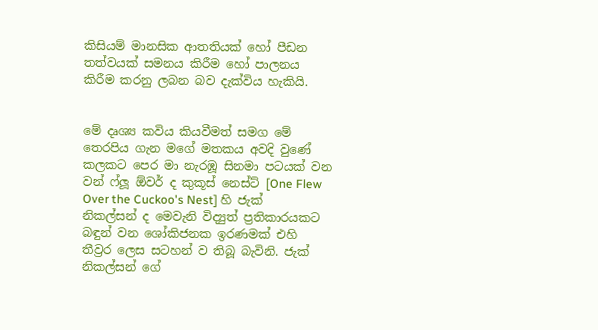කිසියම් මානසික ආතතියක් හෝ පීඩන තත්වයක් සමනය කිරීම හෝ පාලනය කිරීම කරනු ලබන බව දැක්විය හැකියි.


මේ දෘශ්‍ය කවිය කියවීමත් සමග මේ තෙරපිය ගැන මගේ මතකය අවදි වුණේ කලකට පෙර මා නැරඹූ සිනමා පටයක් වන වන් ෆ්ලූ ඕවර් ද කුකූස් නෙස්ට් [One Flew Over the Cuckoo's Nest] හි ජැක් නිකල්සන් ‍ද මෙවැනි විද්‍යුත් ප්‍රතිකාරයකට බඳුන් වන ශෝකිජනක ඉරණමක් එහි තීව්‍රර ලෙස සටහන් ව තිබූ බැවිනි. ජැක් නිකල්සන් ගේ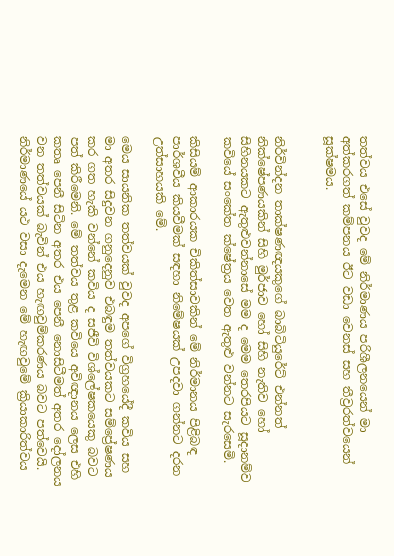තත්වය ‍එසේ වුවද මේ නිර්මාණය පරිශීලනයෙන් මා අත්කරගත් කම්පනය ඊට වඩා වෙනස් සහ තීව්‍රරත්වයෙන් සූක්ෂමය.


නිර්වින්දන තාක්ෂණඥයකුගේ බාබිටියුරේට් එන්නත් නික්ෂේපණයකින් සිහි මුර්ජාව හෝ සිහි නැතිව හෝ සිහිනයකට ඇතුළුවන්නාසේ මම ද මෙම තෙරපියට සූදානම්ව කවියේ සංකේත ක්ෂේත්‍රය වෙත ඇතුළු වන්නට සැරසෙමි.

කිසියම් ආකාරයක චිකිත්සාවකින් මේ නිර්මානය පිළිබඳ පාර්ශවීය කියවීමක් සඳහා නිමේෂයක් උපදවා ගන්නට දරන උත්සාහයකි මේ.

මෙය සායනික තත්වයක් වුවද අ‍පගේ විග්‍රහයේදී කවිය සහ මා අතර සිදුවන ගනුදෙනුව එබඳුම තත්වයකට සම්ප්‍රේෂණය කර ගත හැකි වන්නේ කවිය ද සජීවි විශ්ලේෂකයෙකු බවට පත් කිරීමෙනි. මේ තත්වය තුළ කවියෙ අවිඥානය ලෙස එහි කතෘ පෙනී සිටින අතර එය පෙනී නොසිටීමත් අතර දෝලනය වන තත්වයක් බැවින් එය හැඟවුම්කරණය බවට පත්වෙයි. නිර්මාණයේ යථ වසා දැමෙන මේ හැඟවුමේ ක්‍රියාකාරිත්වය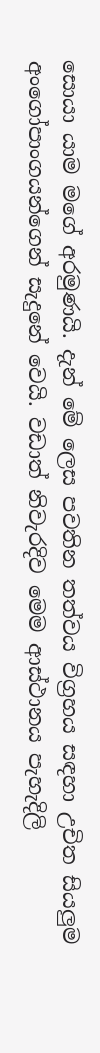සොයා යාම මගේ අරමුණයි. දැන් මේ ලෙස පවතින තත්වය විග්‍රහය සඳහා උචිත සියලුම අංගෝපාංගයන්ගෙන් සැදුනේ වෙයි. වඩාත් නිවැරදිව මෙම ආස්ථානය පැහැදිලි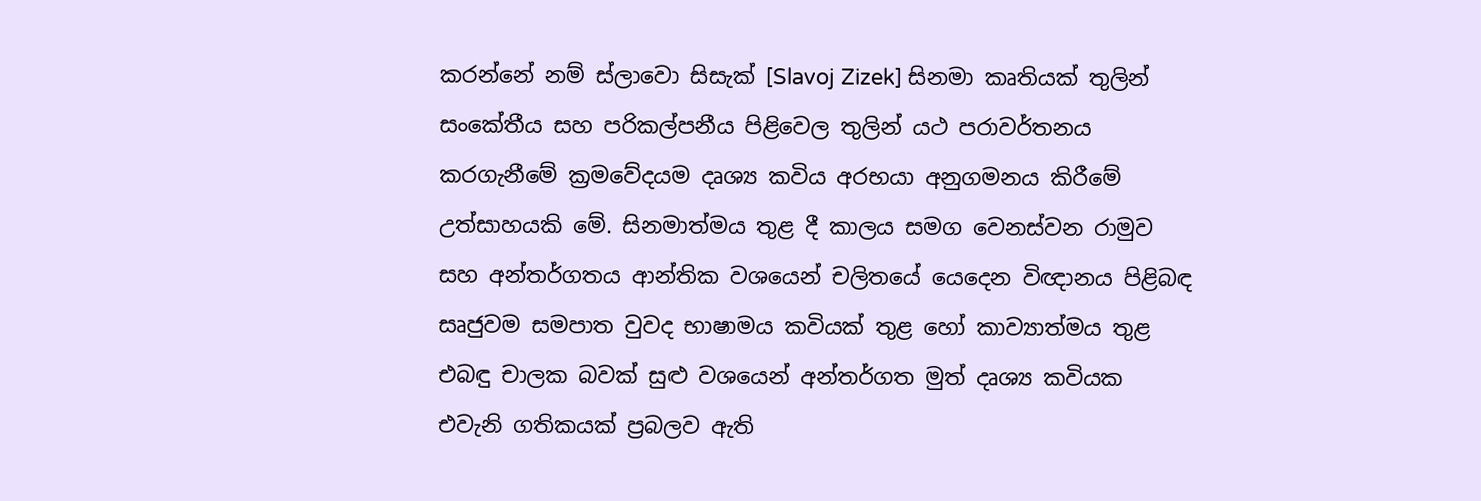කරන්නේ නම් ස්ලාවො සිසැක් [Slavoj Zizek] සිනමා කෘතියක් තුලින් සංකේතීය සහ පරිකල්පනීය පිළිවෙල තුලින් යථ පරාවර්තනය කරගැනීමේ ක්‍රමවේදයම දෘශ්‍ය කවිය අරභයා අනුගමනය කිරීමේ උත්සාහයකි මේ. සිනමාත්මය තුළ දී කාලය සමග වෙනස්වන රාමුව සහ අන්තර්ගතය ආන්තික වශයෙන් චලිතයේ යෙදෙන විඥානය පිළිබඳ සෘජුවම සමපාත වුවද භාෂාමය කවියක් තුළ හෝ කාව්‍යාත්මය තුළ එබඳු චාලක බවක් සුළු වශයෙන් අන්තර්ගත මුත් දෘශ්‍ය කවියක එවැනි ගතිකයක් ප්‍රබලව ඇති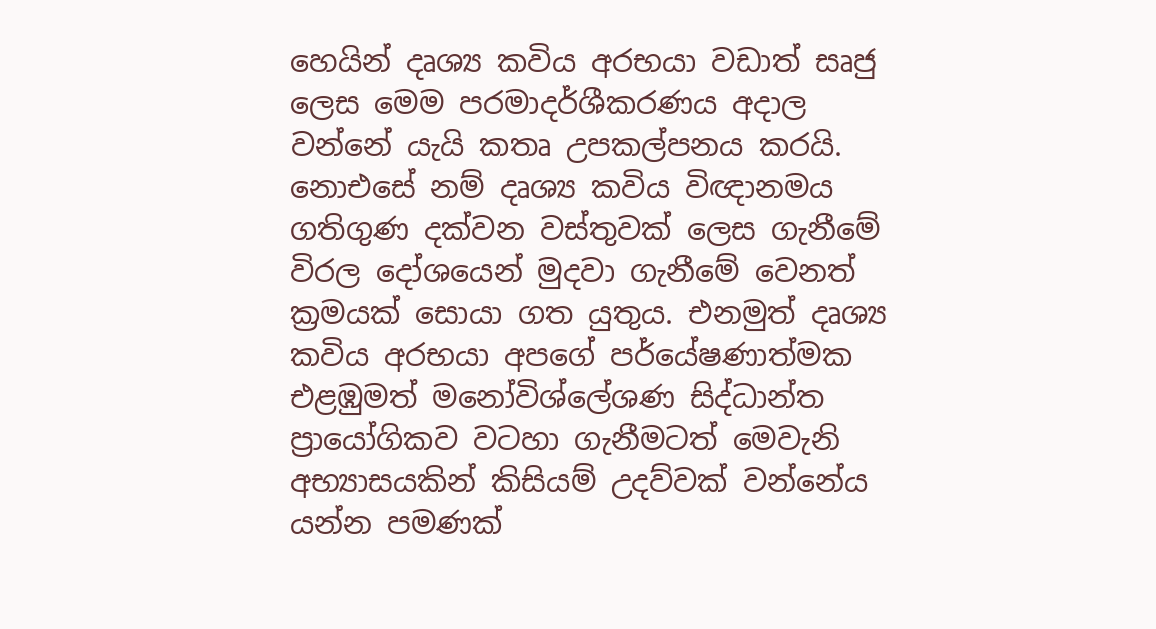හෙයින් දෘශ්‍ය කවිය අරභයා වඩාත් සෘජු ලෙස මෙම පරමාදර්ශීකරණය අදාල වන්නේ යැයි කතෘ උපකල්පනය කරයි. නොඑසේ නම් දෘශ්‍ය කවිය විඥානමය ගතිගුණ දක්වන වස්තුවක් ලෙස ගැනීමේ විරල දෝශයෙන් මුදවා ගැනීමේ වෙනත් ක්‍රමයක් සොයා ගත යුතුය. එනමුත් දෘශ්‍ය කවිය අරභයා අපගේ පර්යේෂණාත්මක එළඹුමත් මනෝවිශ්ලේශණ සිද්ධාන්ත ප්‍රායෝගිකව වටහා ගැනීමටත් මෙවැනි අභ්‍යාසයකින් කිසියම් උදව්වක් වන්නේය යන්න පමණක්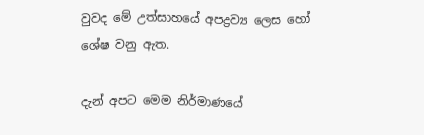වුවද මේ උත්සාහ‍යේ අපද්‍රව්‍ය ලෙස හෝ ශේෂ වනු ඇත.

දැන් අපට මෙම නිර්මාණයේ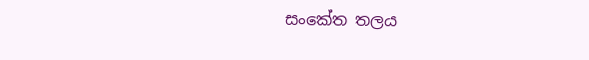සංකේත තලය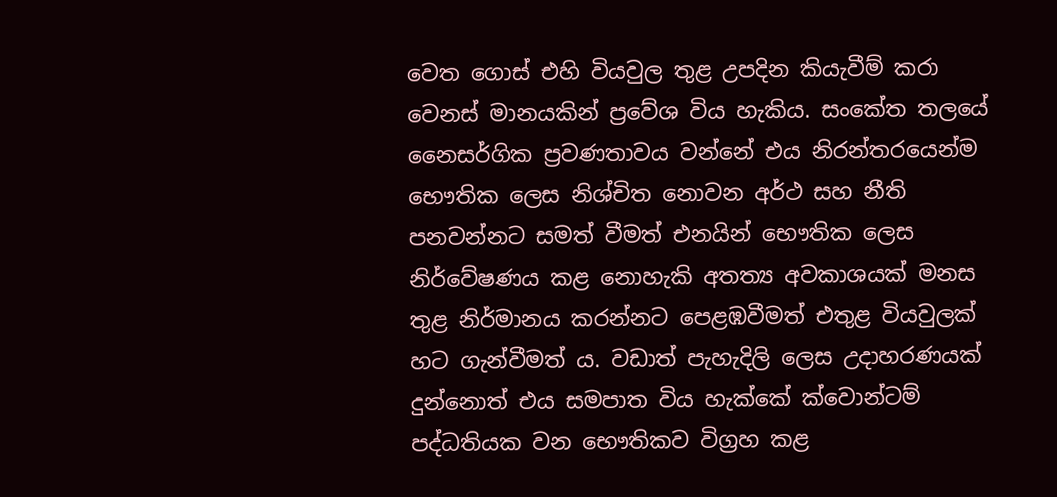වෙත ගොස් එහි වියවුල තුළ උපදින කියැවීම් කරා වෙනස් මානයකින් ප්‍රවේශ විය හැකිය. සංකේත තලයේ නෛසර්ගික ප්‍රවණතාවය වන්නේ එය නිරන්තරයෙන්ම භෞතික ලෙස නිශ්චිත නොවන අර්ථ සහ නීති පනවන්නට සමත් වීමත් එනයින් භෞතික ලෙස නිර්වේෂණය කළ නොහැකි අතත්‍ය අවකාශයක් මනස තුළ නිර්මානය කරන්නට පෙළඹවීමත් එතුළ වියවුලක් හට ගැන්වීමත් ය. වඩාත් පැහැදිලි ලෙස උදාහරණයක් දුන්නොත් එය සමපාත විය හැක්කේ ක්වොන්ටම් පද්ධතියක වන භෞතිකව විග්‍රහ කළ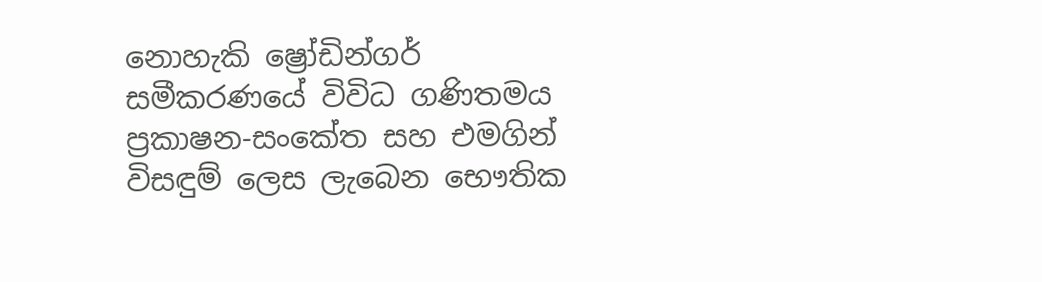නොහැකි ‍ෂ්‍රෝඩින්ගර් සමීකරණයේ විවිධ ගණිතමය ප්‍රකාෂන-සංකේත සහ එමගින් විසඳුම් ලෙස ලැබෙන භෞතික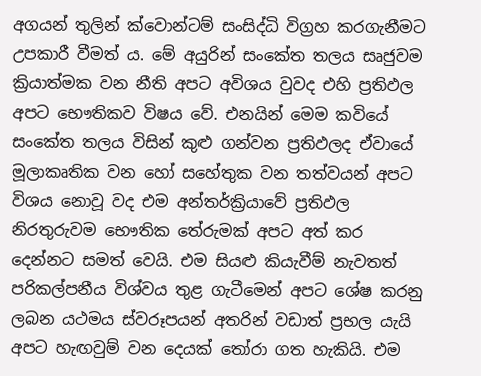අගයන් තුලින් ක්වොන්ටම් සංසිද්ධි විග්‍රහ කරගැනීමට උපකාරී වීමත් ය. මේ අයුරින් සංකේත තලය සෘජුවම ක්‍රියාත්මක වන නීති අපට අවිශය වුවද එහි ප්‍රතිඵල අපට භෞතිකව විෂය වේ. එනයින් මෙම කවියේ සංකේත තලය විසින් කුළු ගන්වන ප්‍රතිඵලද ඒවායේ මූලාකෘතික වන හෝ සහේතුක වන තත්වයන් අපට විශය නොවූ වද එම අන්තර්ක්‍රියාවේ ප්‍රතිඵල නිරතුරුවම භෞතික තේරුමක් අපට අත් කර දෙන්නට සමත් වෙයි. එම සියළු කියැවීම් නැවතත් පරිකල්පනීය විශ්වය තුළ ගැටීමෙන් අපට ශේෂ කරනු ලබන යථමය ස්වරූපයන් අතරින් වඩාත් ප්‍රභල යැයි අපට හැඟවුම් වන දෙයක් තෝරා ගත හැකියි. එම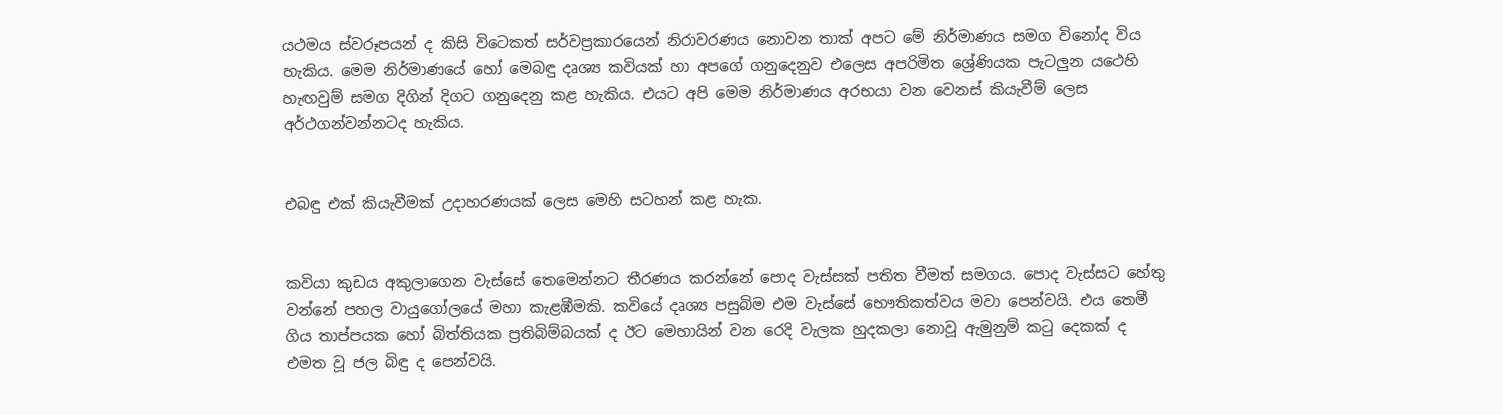යථමය ස්වරූපයන් ද කිසි විටෙකත් සර්වප්‍රකාරයෙන් නිරාවරණය නොවන තාක් අපට මේ නිර්මාණය සමග විනෝද විය හැකිය. මෙම නිර්මාණයේ හෝ මෙබඳු දෘශ්‍ය කවියක් හා අපගේ ගනුදෙනුව ‍එලෙස අපරිමිත ශ්‍රේණියක පැටලුන යථෙහි හැඟවුම් සමග දිගින් දිගට ගනුදෙනු කළ හැකිය. එයට අපි මෙම නිර්මාණය අරභයා වන වෙනස් කියැවීම් ලෙස අර්ථගන්වන්නටද හැකිය.


එබඳු එක් කියැවීමක් උදාහරණයක් ලෙස මෙහි සටහන් කළ හැක.


කවියා කුඩය අකුලාගෙන වැස්සේ තෙමෙන්නට තීරණය කරන්නේ පොද වැස්සක් පතිත වීමත් සමගය. පොද වැස්සට හේතු වන්නේ පහල වායුගෝලයේ මහා කැළඹීමකි. කවියේ දෘශ්‍ය පසුබිම එම වැස්සේ භෞතිකත්වය මවා පෙන්වයි. එය තෙමී ගිය තාප්පයක හෝ බිත්තියක ප්‍රතිබිම්බයක් ද ඊට මෙහායින් වන රෙදි වැලක හුදකලා නොවූ ඇමුනුම් කටු දෙකක් ද එමත වූ ජල බිඳු ද පෙන්වයි.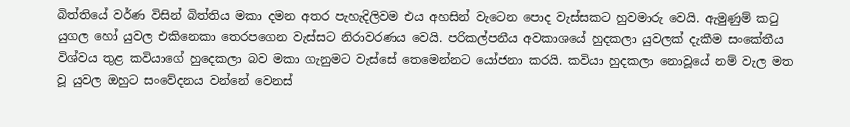බිත්තියේ වර්ණ විසින් බිත්තිය මකා දමන අතර පැහැදිලිවම එය අහසින් වැටෙන පොද වැස්සකට හුවමාරු වෙයි. ඇමුණුම් කටු යුගල හෝ යුවල එකිනෙකා තෙරපගෙන වැස්සට නිරාවරණය වෙයි. පරිකල්පනීය අවකාශයේ හුදකලා යුවලක් දැකීම සංකේතීය විශ්වය තුළ කවියාගේ හුදෙකලා බව මකා ගැනුමට වැස්සේ තෙමෙන්නට යෝජනා කරයි. කවියා හුදකලා නොවූයේ නම් වැල මත වූ යුවල ඔහුට සංවේදනය වන්නේ වෙනස්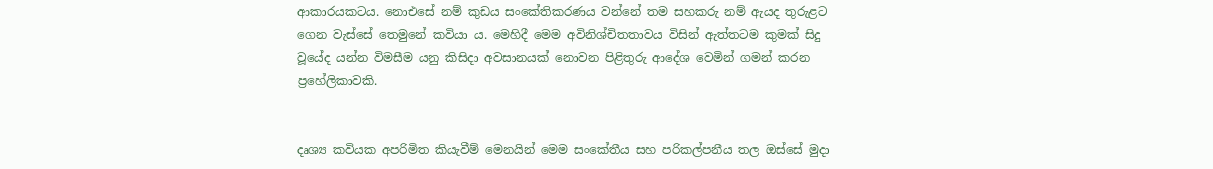ආකාරයකටය. නොඑසේ නම් කුඩය සංකේතිකරණය වන්නේ තම සහකරු නම් ඇයද තුරුළට ගෙන වැස්සේ තෙමුනේ කවියා ය. මෙහිදී මෙම අවිනිශ්චිතතාවය විසින් ඇත්තටම කුමක් සිදු වූයේද යන්න විමසීම යනු කිසිදා අවසානයක් නොවන පිළිතුරු ආදේශ වෙමින් ගමන් කරන ප්‍රහේලිකාවකි.


දෘශ්‍ය කවියක අපරිමිත කියැවීම් මෙනයින් මෙම සංකේතීය සහ පරිකල්පනීය තල ඔස්සේ මුදා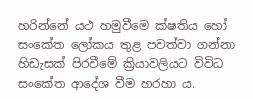හරින්නේ යථ හමුවීමෙ ක්ෂතිය හෝ සංකේත ලෝකය තුළ පවත්වා ගන්නා හිඩැසක් පිරවීමේ ක්‍රියාවලියට විවිධ සංකේත ආදේශ වීම හරහා ය.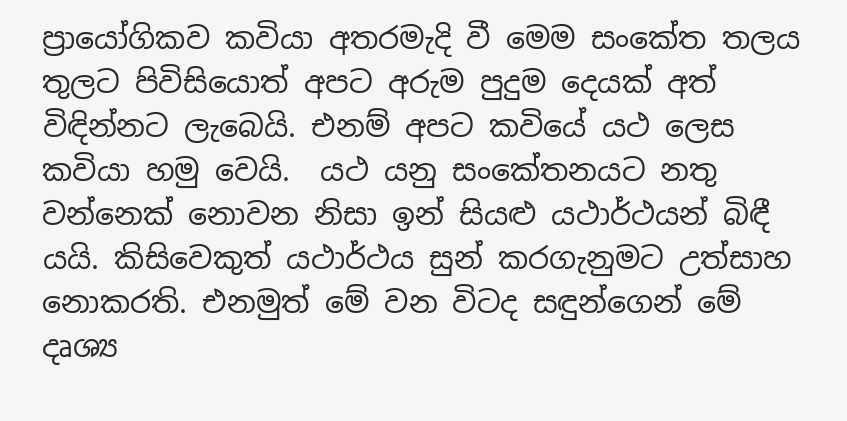ප්‍රායෝගිකව කවියා අතරමැදි වී මෙම සංකේත තලය තුලට පිවිසියොත් අපට අරුම පුදුම දෙයක් අත් විඳින්නට ලැබෙයි. එනම් අපට කවියේ යථ ලෙස කවියා හමු වෙයි.  යථ යනු සංකේතනයට නතු වන්නෙක් නොවන නිසා ඉන් සියළු යථාර්ථයන් බිඳී යයි. කිසිවෙකුත් යථාර්ථය සුන් කරගැනුමට උත්සාහ නොකරති‍. එනමුත් මේ වන විටද සඳුන්ගෙන් මේ දෘශ්‍ය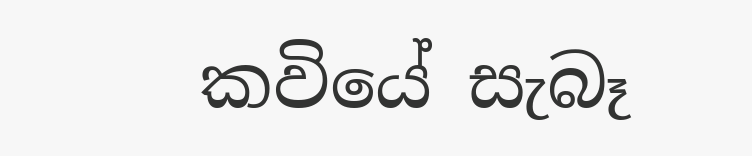කවියේ සැබෑ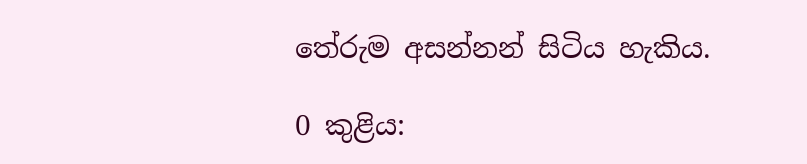තේරුම අසන්නන් සිටිය හැකිය.

0 කුළිය: